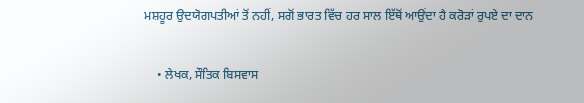ਮਸ਼ਹੂਰ ਉਦਯੋਗਪਤੀਆਂ ਤੋਂ ਨਹੀਂ, ਸਗੋਂ ਭਾਰਤ ਵਿੱਚ ਹਰ ਸਾਲ ਇੱਥੋਂ ਆਉਂਦਾ ਹੈ ਕਰੋੜਾਂ ਰੁਪਏ ਦਾ ਦਾਨ

    • ਲੇਖਕ, ਸੌਤਿਕ ਬਿਸਵਾਸ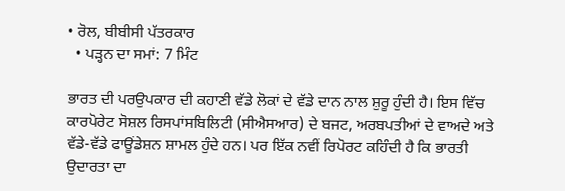• ਰੋਲ, ਬੀਬੀਸੀ ਪੱਤਰਕਾਰ
  • ਪੜ੍ਹਨ ਦਾ ਸਮਾਂ: 7 ਮਿੰਟ

ਭਾਰਤ ਦੀ ਪਰਉਪਕਾਰ ਦੀ ਕਹਾਣੀ ਵੱਡੇ ਲੋਕਾਂ ਦੇ ਵੱਡੇ ਦਾਨ ਨਾਲ ਸ਼ੁਰੂ ਹੁੰਦੀ ਹੈ। ਇਸ ਵਿੱਚ ਕਾਰਪੋਰੇਟ ਸੋਸ਼ਲ ਰਿਸਪਾਂਸਬਿਲਿਟੀ (ਸੀਐਸਆਰ) ਦੇ ਬਜਟ, ਅਰਬਪਤੀਆਂ ਦੇ ਵਾਅਦੇ ਅਤੇ ਵੱਡੇ-ਵੱਡੇ ਫਾਊਂਡੇਸ਼ਨ ਸ਼ਾਮਲ ਹੁੰਦੇ ਹਨ। ਪਰ ਇੱਕ ਨਵੀਂ ਰਿਪੋਰਟ ਕਹਿੰਦੀ ਹੈ ਕਿ ਭਾਰਤੀ ਉਦਾਰਤਾ ਦਾ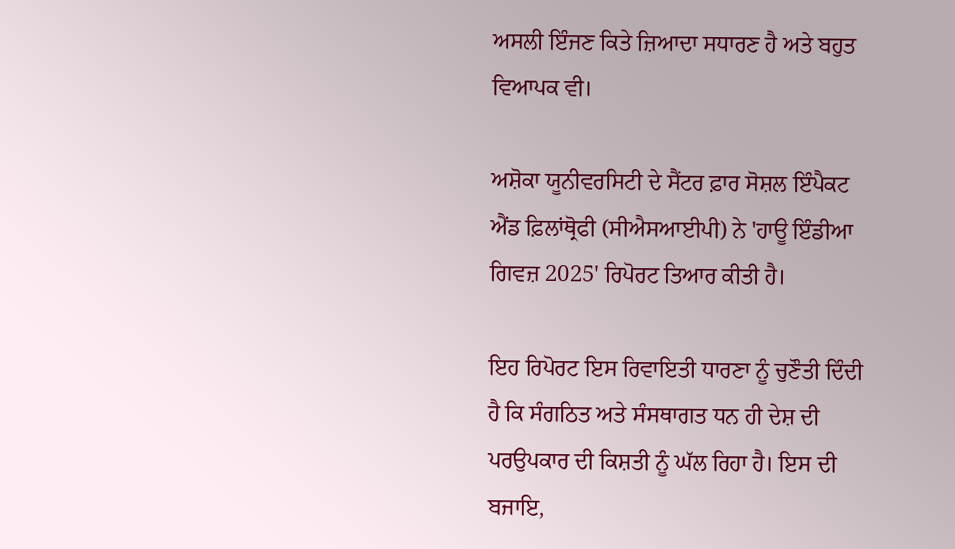ਅਸਲੀ ਇੰਜਣ ਕਿਤੇ ਜ਼ਿਆਦਾ ਸਧਾਰਣ ਹੈ ਅਤੇ ਬਹੁਤ ਵਿਆਪਕ ਵੀ।

ਅਸ਼ੋਕਾ ਯੂਨੀਵਰਸਿਟੀ ਦੇ ਸੈਂਟਰ ਫ਼ਾਰ ਸੋਸ਼ਲ ਇੰਪੈਕਟ ਐਂਡ ਫ਼ਿਲਾਂਥ੍ਰੋਫੀ (ਸੀਐਸਆਈਪੀ) ਨੇ 'ਹਾਊ ਇੰਡੀਆ ਗਿਵਜ਼ 2025' ਰਿਪੋਰਟ ਤਿਆਰ ਕੀਤੀ ਹੈ।

ਇਹ ਰਿਪੋਰਟ ਇਸ ਰਿਵਾਇਤੀ ਧਾਰਣਾ ਨੂੰ ਚੁਣੌਤੀ ਦਿੰਦੀ ਹੈ ਕਿ ਸੰਗਠਿਤ ਅਤੇ ਸੰਸਥਾਗਤ ਧਨ ਹੀ ਦੇਸ਼ ਦੀ ਪਰਉਪਕਾਰ ਦੀ ਕਿਸ਼ਤੀ ਨੂੰ ਘੱਲ ਰਿਹਾ ਹੈ। ਇਸ ਦੀ ਬਜਾਇ,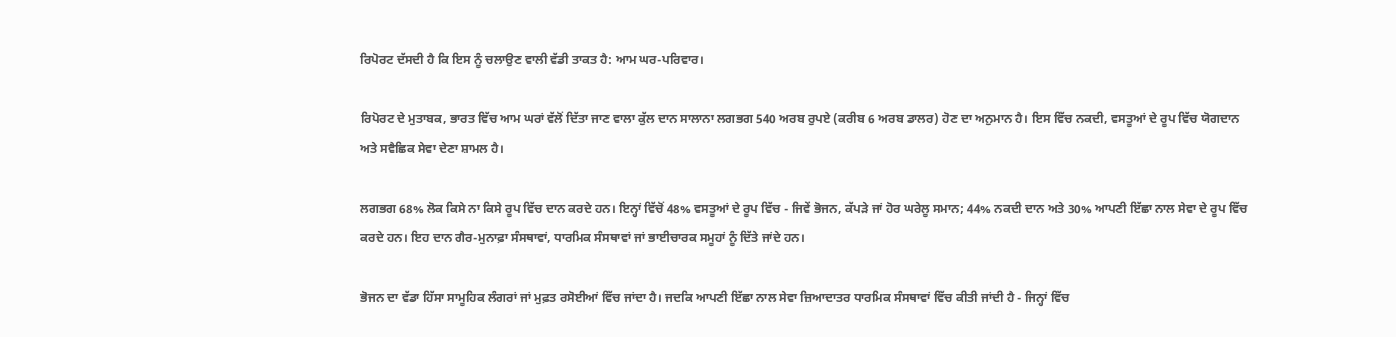ਰਿਪੋਰਟ ਦੱਸਦੀ ਹੈ ਕਿ ਇਸ ਨੂੰ ਚਲਾਉਣ ਵਾਲੀ ਵੱਡੀ ਤਾਕਤ ਹੈ: ਆਮ ਘਰ-ਪਰਿਵਾਰ।

ਰਿਪੋਰਟ ਦੇ ਮੁਤਾਬਕ, ਭਾਰਤ ਵਿੱਚ ਆਮ ਘਰਾਂ ਵੱਲੋਂ ਦਿੱਤਾ ਜਾਣ ਵਾਲਾ ਕੁੱਲ ਦਾਨ ਸਾਲਾਨਾ ਲਗਭਗ 540 ਅਰਬ ਰੁਪਏ (ਕਰੀਬ 6 ਅਰਬ ਡਾਲਰ) ਹੋਣ ਦਾ ਅਨੁਮਾਨ ਹੈ। ਇਸ ਵਿੱਚ ਨਕਦੀ, ਵਸਤੂਆਂ ਦੇ ਰੂਪ ਵਿੱਚ ਯੋਗਦਾਨ ਅਤੇ ਸਵੈਛਿਕ ਸੇਵਾ ਦੇਣਾ ਸ਼ਾਮਲ ਹੈ।

ਲਗਭਗ 68% ਲੋਕ ਕਿਸੇ ਨਾ ਕਿਸੇ ਰੂਪ ਵਿੱਚ ਦਾਨ ਕਰਦੇ ਹਨ। ਇਨ੍ਹਾਂ ਵਿੱਚੋਂ 48% ਵਸਤੂਆਂ ਦੇ ਰੂਪ ਵਿੱਚ - ਜਿਵੇਂ ਭੋਜਨ, ਕੱਪੜੇ ਜਾਂ ਹੋਰ ਘਰੇਲੂ ਸਮਾਨ; 44% ਨਕਦੀ ਦਾਨ ਅਤੇ 30% ਆਪਣੀ ਇੱਛਾ ਨਾਲ ਸੇਵਾ ਦੇ ਰੂਪ ਵਿੱਚ ਕਰਦੇ ਹਨ। ਇਹ ਦਾਨ ਗੈਰ-ਮੁਨਾਫ਼ਾ ਸੰਸਥਾਵਾਂ, ਧਾਰਮਿਕ ਸੰਸਥਾਵਾਂ ਜਾਂ ਭਾਈਚਾਰਕ ਸਮੂਹਾਂ ਨੂੰ ਦਿੱਤੇ ਜਾਂਦੇ ਹਨ।

ਭੋਜਨ ਦਾ ਵੱਡਾ ਹਿੱਸਾ ਸਾਮੂਹਿਕ ਲੰਗਰਾਂ ਜਾਂ ਮੁਫ਼ਤ ਰਸੋਈਆਂ ਵਿੱਚ ਜਾਂਦਾ ਹੈ। ਜਦਕਿ ਆਪਣੀ ਇੱਛਾ ਨਾਲ ਸੇਵਾ ਜ਼ਿਆਦਾਤਰ ਧਾਰਮਿਕ ਸੰਸਥਾਵਾਂ ਵਿੱਚ ਕੀਤੀ ਜਾਂਦੀ ਹੈ - ਜਿਨ੍ਹਾਂ ਵਿੱਚ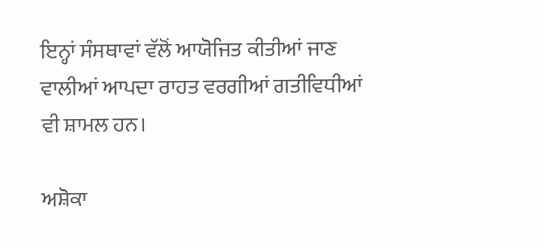ਇਨ੍ਹਾਂ ਸੰਸਥਾਵਾਂ ਵੱਲੋਂ ਆਯੋਜਿਤ ਕੀਤੀਆਂ ਜਾਣ ਵਾਲੀਆਂ ਆਪਦਾ ਰਾਹਤ ਵਰਗੀਆਂ ਗਤੀਵਿਧੀਆਂ ਵੀ ਸ਼ਾਮਲ ਹਨ।

ਅਸ਼ੋਕਾ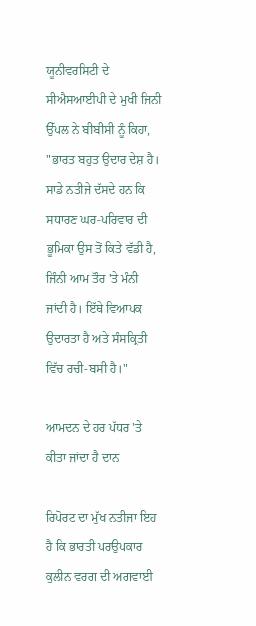ਯੂਨੀਵਰਸਿਟੀ ਦੇ ਸੀਐਸਆਈਪੀ ਦੇ ਮੁਖੀ ਜਿਨੀ ਉੱਪਲ ਨੇ ਬੀਬੀਸੀ ਨੂੰ ਕਿਹਾ, "ਭਾਰਤ ਬਹੁਤ ਉਦਾਰ ਦੇਸ਼ ਹੈ। ਸਾਡੇ ਨਤੀਜੇ ਦੱਸਦੇ ਹਨ ਕਿ ਸਧਾਰਣ ਘਰ-ਪਰਿਵਾਰ ਦੀ ਭੂਮਿਕਾ ਉਸ ਤੋਂ ਕਿਤੇ ਵੱਡੀ ਹੈ, ਜਿੰਨੀ ਆਮ ਤੌਰ 'ਤੇ ਮੰਨੀ ਜਾਂਦੀ ਹੈ। ਇੱਥੇ ਵਿਆਪਕ ਉਦਾਰਤਾ ਹੈ ਅਤੇ ਸੰਸਕ੍ਰਿਤੀ ਵਿੱਚ ਰਚੀ-ਬਸੀ ਹੈ।"

ਆਮਦਨ ਦੇ ਹਰ ਪੱਧਰ 'ਤੇ ਕੀਤਾ ਜਾਂਦਾ ਹੈ ਦਾਨ

ਰਿਪੋਰਟ ਦਾ ਮੁੱਖ ਨਤੀਜਾ ਇਹ ਹੈ ਕਿ ਭਾਰਤੀ ਪਰਉਪਕਾਰ ਕੁਲੀਨ ਵਰਗ ਦੀ ਅਗਵਾਈ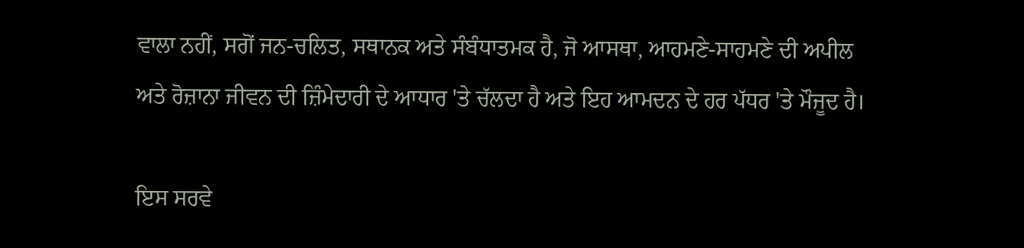ਵਾਲਾ ਨਹੀਂ, ਸਗੋਂ ਜਨ-ਚਲਿਤ, ਸਥਾਨਕ ਅਤੇ ਸੰਬੰਧਾਤਮਕ ਹੈ, ਜੋ ਆਸਥਾ, ਆਹਮਣੇ-ਸਾਹਮਣੇ ਦੀ ਅਪੀਲ ਅਤੇ ਰੋਜ਼ਾਨਾ ਜੀਵਨ ਦੀ ਜ਼ਿੰਮੇਦਾਰੀ ਦੇ ਆਧਾਰ 'ਤੇ ਚੱਲਦਾ ਹੈ ਅਤੇ ਇਹ ਆਮਦਨ ਦੇ ਹਰ ਪੱਧਰ 'ਤੇ ਮੌਜੂਦ ਹੈ।

ਇਸ ਸਰਵੇ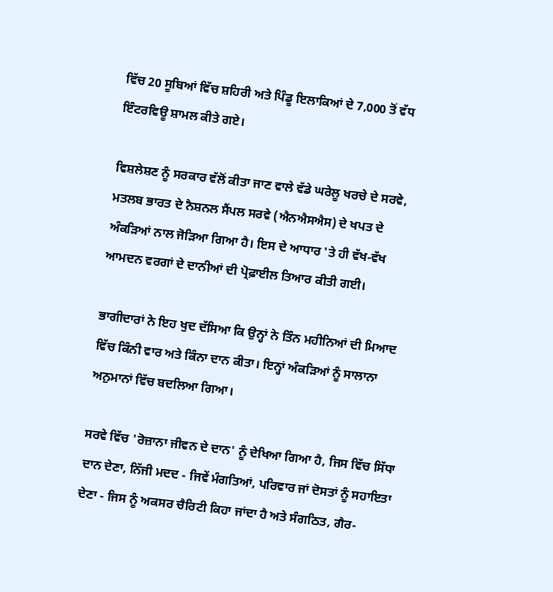ਵਿੱਚ 20 ਸੂਬਿਆਂ ਵਿੱਚ ਸ਼ਹਿਰੀ ਅਤੇ ਪਿੰਡੂ ਇਲਾਕਿਆਂ ਦੇ 7,000 ਤੋਂ ਵੱਧ ਇੰਟਰਵਿਊ ਸ਼ਾਮਲ ਕੀਤੇ ਗਏ।

ਵਿਸ਼ਲੇਸ਼ਣ ਨੂੰ ਸਰਕਾਰ ਵੱਲੋਂ ਕੀਤਾ ਜਾਣ ਵਾਲੇ ਵੱਡੇ ਘਰੇਲੂ ਖਰਚੇ ਦੇ ਸਰਵੇ, ਮਤਲਬ ਭਾਰਤ ਦੇ ਨੈਸ਼ਨਲ ਸੈਂਪਲ ਸਰਵੇ (ਐਨਐਸਐਸ) ਦੇ ਖਪਤ ਦੇ ਅੰਕੜਿਆਂ ਨਾਲ ਜੋੜਿਆ ਗਿਆ ਹੈ। ਇਸ ਦੇ ਆਧਾਰ 'ਤੇ ਹੀ ਵੱਖ-ਵੱਖ ਆਮਦਨ ਵਰਗਾਂ ਦੇ ਦਾਨੀਆਂ ਦੀ ਪ੍ਰੋਫ਼ਾਈਲ ਤਿਆਰ ਕੀਤੀ ਗਈ।

ਭਾਗੀਦਾਰਾਂ ਨੇ ਇਹ ਖੁਦ ਦੱਸਿਆ ਕਿ ਉਨ੍ਹਾਂ ਨੇ ਤਿੰਨ ਮਹੀਨਿਆਂ ਦੀ ਮਿਆਦ ਵਿੱਚ ਕਿੰਨੀ ਵਾਰ ਅਤੇ ਕਿੰਨਾ ਦਾਨ ਕੀਤਾ। ਇਨ੍ਹਾਂ ਅੰਕੜਿਆਂ ਨੂੰ ਸਾਲਾਨਾ ਅਨੁਮਾਨਾਂ ਵਿੱਚ ਬਦਲਿਆ ਗਿਆ।

ਸਰਵੇ ਵਿੱਚ 'ਰੋਜ਼ਾਨਾ ਜੀਵਨ ਦੇ ਦਾਨ' ਨੂੰ ਦੇਖਿਆ ਗਿਆ ਹੈ, ਜਿਸ ਵਿੱਚ ਸਿੱਧਾ ਦਾਨ ਦੇਣਾ, ਨਿੱਜੀ ਮਦਦ - ਜਿਵੇਂ ਮੰਗਤਿਆਂ, ਪਰਿਵਾਰ ਜਾਂ ਦੋਸਤਾਂ ਨੂੰ ਸਹਾਇਤਾ ਦੇਣਾ - ਜਿਸ ਨੂੰ ਅਕਸਰ ਚੈਰਿਟੀ ਕਿਹਾ ਜਾਂਦਾ ਹੈ ਅਤੇ ਸੰਗਠਿਤ, ਗੈਰ-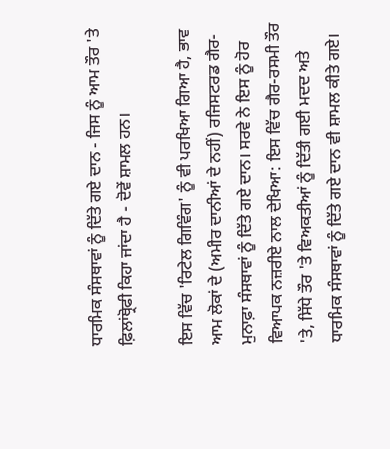ਧਾਰਮਿਕ ਸੰਸਥਾਵਾਂ ਨੂੰ ਦਿੱਤੇ ਗਏ ਦਾਨ - ਜਿਸ ਨੂੰ ਆਮ ਤੌਰ 'ਤੇ ਫ਼ਿਲਾਂਥ੍ਰੋਫੀ ਕਿਹਾ ਜਾਂਦਾ ਹੈ - ਦੋਵੇਂ ਸ਼ਾਮਲ ਹਨ।

ਇਸ ਵਿੱਚ 'ਰਿਟੇਲ ਗਿਵਿੰਗ' ਨੂੰ ਵੀ ਪਰਖਿਆ ਗਿਆ ਹੈ, ਭਾਵ ਆਮ ਲੋਕਾਂ ਦੇ (ਅਮੀਰ ਦਾਨੀਆਂ ਦੇ ਨਹੀਂ) ਰਜਿਸਟਰਡ ਗੈਰ-ਮੁਨਾਫ਼ਾ ਸੰਸਥਾਵਾਂ ਨੂੰ ਦਿੱਤੇ ਗਏ ਦਾਨ। ਸਰਵੇ ਨੇ ਇਸ ਨੂੰ ਹੋਰ ਵਿਆਪਕ ਨਜ਼ਰੀਏ ਨਾਲ ਦੇਖਿਆ: ਇਸ ਵਿੱਚ ਗੈਰ-ਰਸਮੀ ਤੌਰ 'ਤੇ, ਸਿੱਧੇ ਤੌਰ 'ਤੇ ਵਿਅਕਤੀਆਂ ਨੂੰ ਦਿੱਤੀ ਗਈ ਮਦਦ ਅਤੇ ਧਾਰਮਿਕ ਸੰਸਥਾਵਾਂ ਨੂੰ ਦਿੱਤੇ ਗਏ ਦਾਨ ਵੀ ਸ਼ਾਮਲ ਕੀਤੇ ਗਏ।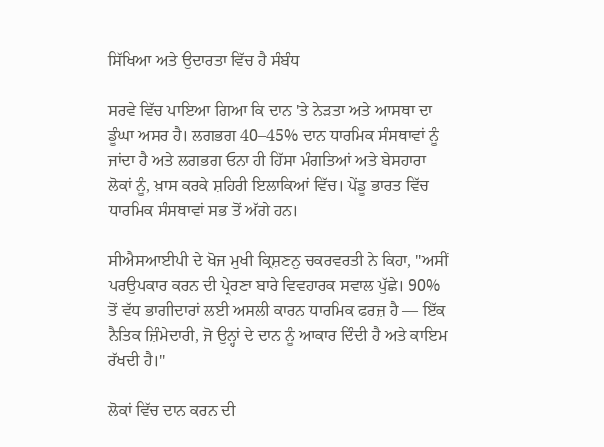ਸਿੱਖਿਆ ਅਤੇ ਉਦਾਰਤਾ ਵਿੱਚ ਹੈ ਸੰਬੰਧ

ਸਰਵੇ ਵਿੱਚ ਪਾਇਆ ਗਿਆ ਕਿ ਦਾਨ 'ਤੇ ਨੇੜਤਾ ਅਤੇ ਆਸਥਾ ਦਾ ਡੂੰਘਾ ਅਸਰ ਹੈ। ਲਗਭਗ 40–45% ਦਾਨ ਧਾਰਮਿਕ ਸੰਸਥਾਵਾਂ ਨੂੰ ਜਾਂਦਾ ਹੈ ਅਤੇ ਲਗਭਗ ਓਨਾ ਹੀ ਹਿੱਸਾ ਮੰਗਤਿਆਂ ਅਤੇ ਬੇਸਹਾਰਾ ਲੋਕਾਂ ਨੂੰ, ਖ਼ਾਸ ਕਰਕੇ ਸ਼ਹਿਰੀ ਇਲਾਕਿਆਂ ਵਿੱਚ। ਪੇਂਡੂ ਭਾਰਤ ਵਿੱਚ ਧਾਰਮਿਕ ਸੰਸਥਾਵਾਂ ਸਭ ਤੋਂ ਅੱਗੇ ਹਨ।

ਸੀਐਸਆਈਪੀ ਦੇ ਖੋਜ ਮੁਖੀ ਕ੍ਰਿਸ਼ਣਨੁ ਚਕਰਵਰਤੀ ਨੇ ਕਿਹਾ, "ਅਸੀਂ ਪਰਉਪਕਾਰ ਕਰਨ ਦੀ ਪ੍ਰੇਰਣਾ ਬਾਰੇ ਵਿਵਹਾਰਕ ਸਵਾਲ ਪੁੱਛੇ। 90% ਤੋਂ ਵੱਧ ਭਾਗੀਦਾਰਾਂ ਲਈ ਅਸਲੀ ਕਾਰਨ ਧਾਰਮਿਕ ਫਰਜ਼ ਹੈ — ਇੱਕ ਨੈਤਿਕ ਜ਼ਿੰਮੇਦਾਰੀ, ਜੋ ਉਨ੍ਹਾਂ ਦੇ ਦਾਨ ਨੂੰ ਆਕਾਰ ਦਿੰਦੀ ਹੈ ਅਤੇ ਕਾਇਮ ਰੱਖਦੀ ਹੈ।"

ਲੋਕਾਂ ਵਿੱਚ ਦਾਨ ਕਰਨ ਦੀ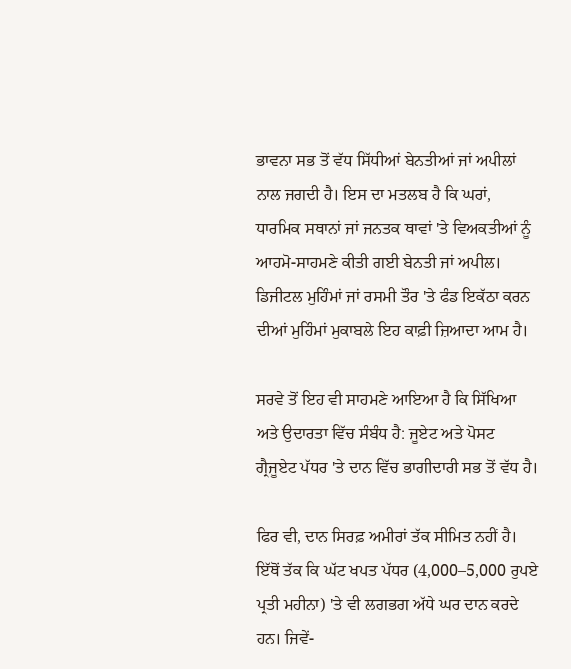ਭਾਵਨਾ ਸਭ ਤੋਂ ਵੱਧ ਸਿੱਧੀਆਂ ਬੇਨਤੀਆਂ ਜਾਂ ਅਪੀਲਾਂ ਨਾਲ ਜਗਦੀ ਹੈ। ਇਸ ਦਾ ਮਤਲਬ ਹੈ ਕਿ ਘਰਾਂ, ਧਾਰਮਿਕ ਸਥਾਨਾਂ ਜਾਂ ਜਨਤਕ ਥਾਵਾਂ 'ਤੇ ਵਿਅਕਤੀਆਂ ਨੂੰ ਆਹਮੋ-ਸਾਹਮਣੇ ਕੀਤੀ ਗਈ ਬੇਨਤੀ ਜਾਂ ਅਪੀਲ। ਡਿਜੀਟਲ ਮੁਹਿੰਮਾਂ ਜਾਂ ਰਸਮੀ ਤੌਰ 'ਤੇ ਫੰਡ ਇਕੱਠਾ ਕਰਨ ਦੀਆਂ ਮੁਹਿੰਮਾਂ ਮੁਕਾਬਲੇ ਇਹ ਕਾਫ਼ੀ ਜ਼ਿਆਦਾ ਆਮ ਹੈ।

ਸਰਵੇ ਤੋਂ ਇਹ ਵੀ ਸਾਹਮਣੇ ਆਇਆ ਹੈ ਕਿ ਸਿੱਖਿਆ ਅਤੇ ਉਦਾਰਤਾ ਵਿੱਚ ਸੰਬੰਧ ਹੈ: ਜੂਏਟ ਅਤੇ ਪੋਸਟ ਗ੍ਰੈਜੂਏਟ ਪੱਧਰ 'ਤੇ ਦਾਨ ਵਿੱਚ ਭਾਗੀਦਾਰੀ ਸਭ ਤੋਂ ਵੱਧ ਹੈ।

ਫਿਰ ਵੀ, ਦਾਨ ਸਿਰਫ਼ ਅਮੀਰਾਂ ਤੱਕ ਸੀਮਿਤ ਨਹੀਂ ਹੈ। ਇੱਥੋਂ ਤੱਕ ਕਿ ਘੱਟ ਖਪਤ ਪੱਧਰ (4,000–5,000 ਰੁਪਏ ਪ੍ਰਤੀ ਮਹੀਨਾ) 'ਤੇ ਵੀ ਲਗਭਗ ਅੱਧੇ ਘਰ ਦਾਨ ਕਰਦੇ ਹਨ। ਜਿਵੇਂ-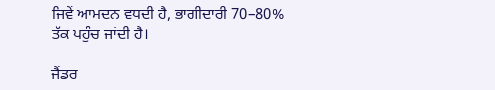ਜਿਵੇਂ ਆਮਦਨ ਵਧਦੀ ਹੈ, ਭਾਗੀਦਾਰੀ 70–80% ਤੱਕ ਪਹੁੰਚ ਜਾਂਦੀ ਹੈ।

ਜੈਂਡਰ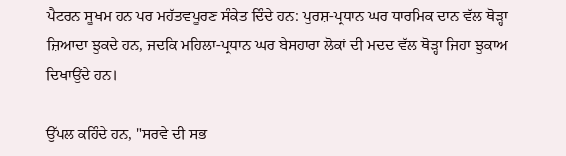ਪੈਟਰਨ ਸੂਖਮ ਹਨ ਪਰ ਮਹੱਤਵਪੂਰਣ ਸੰਕੇਤ ਦਿੰਦੇ ਹਨ: ਪੁਰਸ਼-ਪ੍ਰਧਾਨ ਘਰ ਧਾਰਮਿਕ ਦਾਨ ਵੱਲ ਥੋੜ੍ਹਾ ਜ਼ਿਆਦਾ ਝੁਕਦੇ ਹਨ, ਜਦਕਿ ਮਹਿਲਾ-ਪ੍ਰਧਾਨ ਘਰ ਬੇਸਹਾਰਾ ਲੋਕਾਂ ਦੀ ਮਦਦ ਵੱਲ ਥੋੜ੍ਹਾ ਜਿਹਾ ਝੁਕਾਅ ਦਿਖਾਉਂਦੇ ਹਨ।

ਉੱਪਲ ਕਹਿੰਦੇ ਹਨ, "ਸਰਵੇ ਦੀ ਸਭ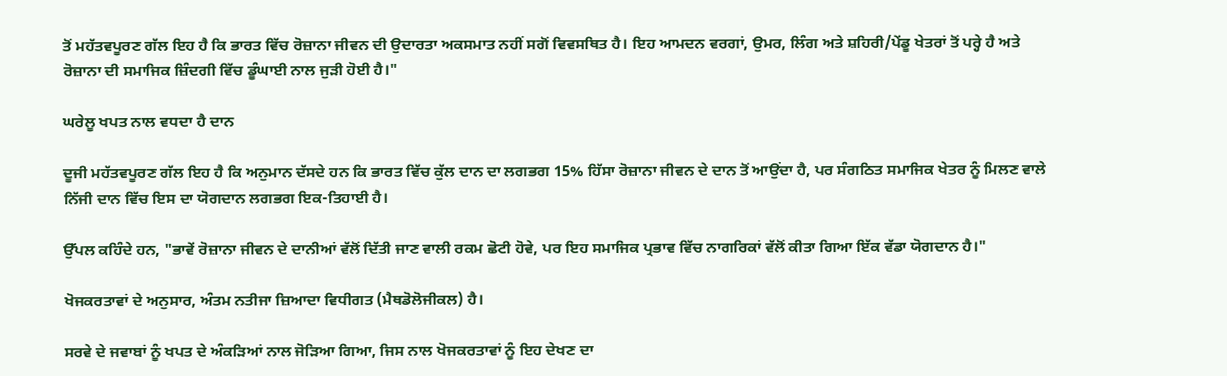ਤੋਂ ਮਹੱਤਵਪੂਰਣ ਗੱਲ ਇਹ ਹੈ ਕਿ ਭਾਰਤ ਵਿੱਚ ਰੋਜ਼ਾਨਾ ਜੀਵਨ ਦੀ ਉਦਾਰਤਾ ਅਕਸਮਾਤ ਨਹੀਂ ਸਗੋਂ ਵਿਵਸਥਿਤ ਹੈ। ਇਹ ਆਮਦਨ ਵਰਗਾਂ, ਉਮਰ, ਲਿੰਗ ਅਤੇ ਸ਼ਹਿਰੀ/ਪੇਂਡੂ ਖੇਤਰਾਂ ਤੋਂ ਪਰ੍ਹੇ ਹੈ ਅਤੇ ਰੋਜ਼ਾਨਾ ਦੀ ਸਮਾਜਿਕ ਜ਼ਿੰਦਗੀ ਵਿੱਚ ਡੂੰਘਾਈ ਨਾਲ ਜੁੜੀ ਹੋਈ ਹੈ।"

ਘਰੇਲੂ ਖਪਤ ਨਾਲ ਵਧਦਾ ਹੈ ਦਾਨ

ਦੂਜੀ ਮਹੱਤਵਪੂਰਣ ਗੱਲ ਇਹ ਹੈ ਕਿ ਅਨੁਮਾਨ ਦੱਸਦੇ ਹਨ ਕਿ ਭਾਰਤ ਵਿੱਚ ਕੁੱਲ ਦਾਨ ਦਾ ਲਗਭਗ 15% ਹਿੱਸਾ ਰੋਜ਼ਾਨਾ ਜੀਵਨ ਦੇ ਦਾਨ ਤੋਂ ਆਉਂਦਾ ਹੈ, ਪਰ ਸੰਗਠਿਤ ਸਮਾਜਿਕ ਖੇਤਰ ਨੂੰ ਮਿਲਣ ਵਾਲੇ ਨਿੱਜੀ ਦਾਨ ਵਿੱਚ ਇਸ ਦਾ ਯੋਗਦਾਨ ਲਗਭਗ ਇਕ-ਤਿਹਾਈ ਹੈ।

ਉੱਪਲ ਕਹਿੰਦੇ ਹਨ, "ਭਾਵੇਂ ਰੋਜ਼ਾਨਾ ਜੀਵਨ ਦੇ ਦਾਨੀਆਂ ਵੱਲੋਂ ਦਿੱਤੀ ਜਾਣ ਵਾਲੀ ਰਕਮ ਛੋਟੀ ਹੋਵੇ, ਪਰ ਇਹ ਸਮਾਜਿਕ ਪ੍ਰਭਾਵ ਵਿੱਚ ਨਾਗਰਿਕਾਂ ਵੱਲੋਂ ਕੀਤਾ ਗਿਆ ਇੱਕ ਵੱਡਾ ਯੋਗਦਾਨ ਹੈ।"

ਖੋਜਕਰਤਾਵਾਂ ਦੇ ਅਨੁਸਾਰ, ਅੰਤਮ ਨਤੀਜਾ ਜ਼ਿਆਦਾ ਵਿਧੀਗਤ (ਮੈਥਡੋਲੋਜੀਕਲ) ਹੈ।

ਸਰਵੇ ਦੇ ਜਵਾਬਾਂ ਨੂੰ ਖਪਤ ਦੇ ਅੰਕੜਿਆਂ ਨਾਲ ਜੋੜਿਆ ਗਿਆ, ਜਿਸ ਨਾਲ ਖੋਜਕਰਤਾਵਾਂ ਨੂੰ ਇਹ ਦੇਖਣ ਦਾ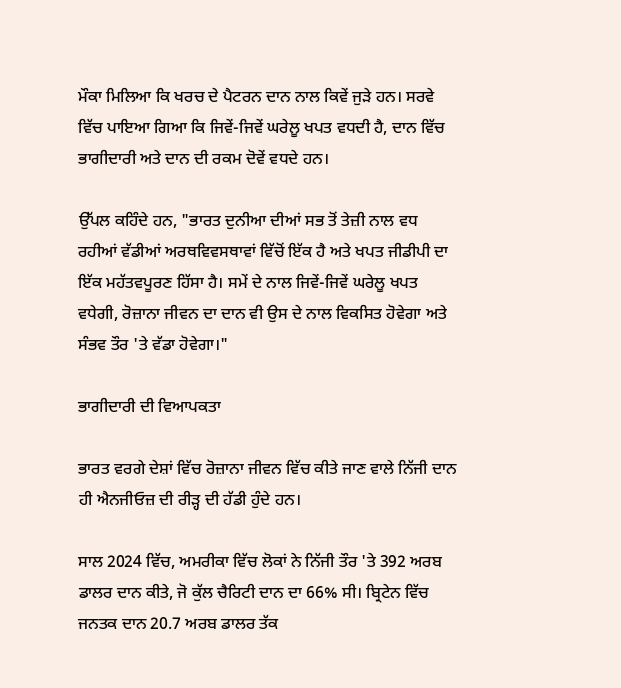ਮੌਕਾ ਮਿਲਿਆ ਕਿ ਖਰਚ ਦੇ ਪੈਟਰਨ ਦਾਨ ਨਾਲ ਕਿਵੇਂ ਜੁੜੇ ਹਨ। ਸਰਵੇ ਵਿੱਚ ਪਾਇਆ ਗਿਆ ਕਿ ਜਿਵੇਂ-ਜਿਵੇਂ ਘਰੇਲੂ ਖਪਤ ਵਧਦੀ ਹੈ, ਦਾਨ ਵਿੱਚ ਭਾਗੀਦਾਰੀ ਅਤੇ ਦਾਨ ਦੀ ਰਕਮ ਦੋਵੇਂ ਵਧਦੇ ਹਨ।

ਉੱਪਲ ਕਹਿੰਦੇ ਹਨ, "ਭਾਰਤ ਦੁਨੀਆ ਦੀਆਂ ਸਭ ਤੋਂ ਤੇਜ਼ੀ ਨਾਲ ਵਧ ਰਹੀਆਂ ਵੱਡੀਆਂ ਅਰਥਵਿਵਸਥਾਵਾਂ ਵਿੱਚੋਂ ਇੱਕ ਹੈ ਅਤੇ ਖਪਤ ਜੀਡੀਪੀ ਦਾ ਇੱਕ ਮਹੱਤਵਪੂਰਣ ਹਿੱਸਾ ਹੈ। ਸਮੇਂ ਦੇ ਨਾਲ ਜਿਵੇਂ-ਜਿਵੇਂ ਘਰੇਲੂ ਖਪਤ ਵਧੇਗੀ, ਰੋਜ਼ਾਨਾ ਜੀਵਨ ਦਾ ਦਾਨ ਵੀ ਉਸ ਦੇ ਨਾਲ ਵਿਕਸਿਤ ਹੋਵੇਗਾ ਅਤੇ ਸੰਭਵ ਤੌਰ 'ਤੇ ਵੱਡਾ ਹੋਵੇਗਾ।"

ਭਾਗੀਦਾਰੀ ਦੀ ਵਿਆਪਕਤਾ

ਭਾਰਤ ਵਰਗੇ ਦੇਸ਼ਾਂ ਵਿੱਚ ਰੋਜ਼ਾਨਾ ਜੀਵਨ ਵਿੱਚ ਕੀਤੇ ਜਾਣ ਵਾਲੇ ਨਿੱਜੀ ਦਾਨ ਹੀ ਐਨਜੀਓਜ਼ ਦੀ ਰੀੜ੍ਹ ਦੀ ਹੱਡੀ ਹੁੰਦੇ ਹਨ।

ਸਾਲ 2024 ਵਿੱਚ, ਅਮਰੀਕਾ ਵਿੱਚ ਲੋਕਾਂ ਨੇ ਨਿੱਜੀ ਤੌਰ 'ਤੇ 392 ਅਰਬ ਡਾਲਰ ਦਾਨ ਕੀਤੇ, ਜੋ ਕੁੱਲ ਚੈਰਿਟੀ ਦਾਨ ਦਾ 66% ਸੀ। ਬ੍ਰਿਟੇਨ ਵਿੱਚ ਜਨਤਕ ਦਾਨ 20.7 ਅਰਬ ਡਾਲਰ ਤੱਕ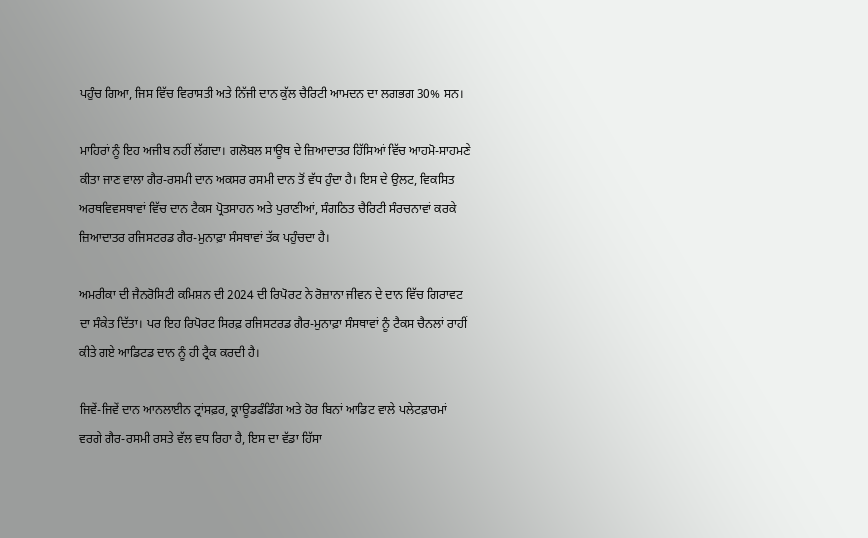ਪਹੁੰਚ ਗਿਆ, ਜਿਸ ਵਿੱਚ ਵਿਰਾਸਤੀ ਅਤੇ ਨਿੱਜੀ ਦਾਨ ਕੁੱਲ ਚੈਰਿਟੀ ਆਮਦਨ ਦਾ ਲਗਭਗ 30% ਸਨ।

ਮਾਹਿਰਾਂ ਨੂੰ ਇਹ ਅਜੀਬ ਨਹੀਂ ਲੱਗਦਾ। ਗਲੋਬਲ ਸਾਊਥ ਦੇ ਜ਼ਿਆਦਾਤਰ ਹਿੱਸਿਆਂ ਵਿੱਚ ਆਹਮੋ-ਸਾਹਮਣੇ ਕੀਤਾ ਜਾਣ ਵਾਲਾ ਗੈਰ-ਰਸਮੀ ਦਾਨ ਅਕਸਰ ਰਸਮੀ ਦਾਨ ਤੋਂ ਵੱਧ ਹੁੰਦਾ ਹੈ। ਇਸ ਦੇ ਉਲਟ, ਵਿਕਸਿਤ ਅਰਥਵਿਵਸਥਾਵਾਂ ਵਿੱਚ ਦਾਨ ਟੈਕਸ ਪ੍ਰੋਤਸਾਹਨ ਅਤੇ ਪੁਰਾਣੀਆਂ, ਸੰਗਠਿਤ ਚੈਰਿਟੀ ਸੰਰਚਨਾਵਾਂ ਕਰਕੇ ਜ਼ਿਆਦਾਤਰ ਰਜਿਸਟਰਡ ਗੈਰ-ਮੁਨਾਫ਼ਾ ਸੰਸਥਾਵਾਂ ਤੱਕ ਪਹੁੰਚਦਾ ਹੈ।

ਅਮਰੀਕਾ ਦੀ ਜੈਨਰੋਸਿਟੀ ਕਮਿਸ਼ਨ ਦੀ 2024 ਦੀ ਰਿਪੋਰਟ ਨੇ ਰੋਜ਼ਾਨਾ ਜੀਵਨ ਦੇ ਦਾਨ ਵਿੱਚ ਗਿਰਾਵਟ ਦਾ ਸੰਕੇਤ ਦਿੱਤਾ। ਪਰ ਇਹ ਰਿਪੋਰਟ ਸਿਰਫ਼ ਰਜਿਸਟਰਡ ਗੈਰ-ਮੁਨਾਫ਼ਾ ਸੰਸਥਾਵਾਂ ਨੂੰ ਟੈਕਸ ਚੈਨਲਾਂ ਰਾਹੀਂ ਕੀਤੇ ਗਏ ਆਡਿਟਡ ਦਾਨ ਨੂੰ ਹੀ ਟ੍ਰੈਕ ਕਰਦੀ ਹੈ।

ਜਿਵੇਂ-ਜਿਵੇਂ ਦਾਨ ਆਨਲਾਈਨ ਟ੍ਰਾਂਸਫ਼ਰ, ਕ੍ਰਾਊਡਫੰਡਿੰਗ ਅਤੇ ਹੋਰ ਬਿਨਾਂ ਆਡਿਟ ਵਾਲੇ ਪਲੇਟਫ਼ਾਰਮਾਂ ਵਰਗੇ ਗੈਰ-ਰਸਮੀ ਰਸਤੇ ਵੱਲ ਵਧ ਰਿਹਾ ਹੈ, ਇਸ ਦਾ ਵੱਡਾ ਹਿੱਸਾ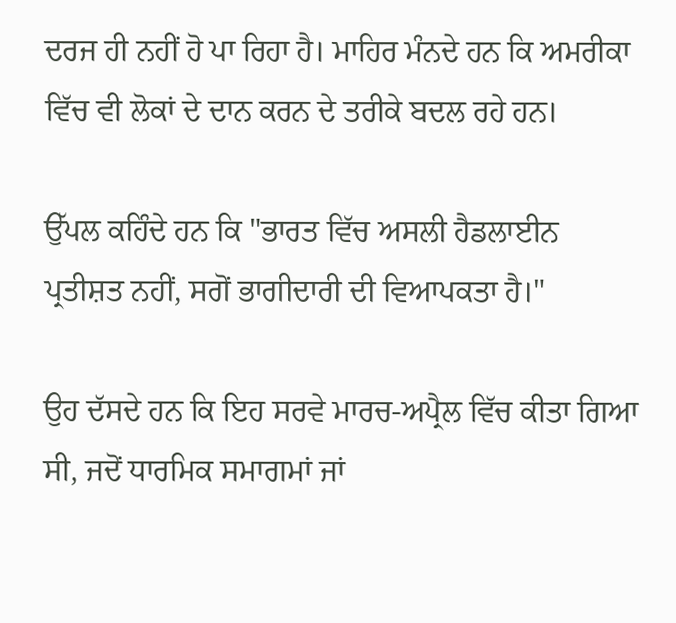ਦਰਜ ਹੀ ਨਹੀਂ ਹੋ ਪਾ ਰਿਹਾ ਹੈ। ਮਾਹਿਰ ਮੰਨਦੇ ਹਨ ਕਿ ਅਮਰੀਕਾ ਵਿੱਚ ਵੀ ਲੋਕਾਂ ਦੇ ਦਾਨ ਕਰਨ ਦੇ ਤਰੀਕੇ ਬਦਲ ਰਹੇ ਹਨ।

ਉੱਪਲ ਕਹਿੰਦੇ ਹਨ ਕਿ "ਭਾਰਤ ਵਿੱਚ ਅਸਲੀ ਹੈਡਲਾਈਨ ਪ੍ਰਤੀਸ਼ਤ ਨਹੀਂ, ਸਗੋਂ ਭਾਗੀਦਾਰੀ ਦੀ ਵਿਆਪਕਤਾ ਹੈ।"

ਉਹ ਦੱਸਦੇ ਹਨ ਕਿ ਇਹ ਸਰਵੇ ਮਾਰਚ-ਅਪ੍ਰੈਲ ਵਿੱਚ ਕੀਤਾ ਗਿਆ ਸੀ, ਜਦੋਂ ਧਾਰਮਿਕ ਸਮਾਗਮਾਂ ਜਾਂ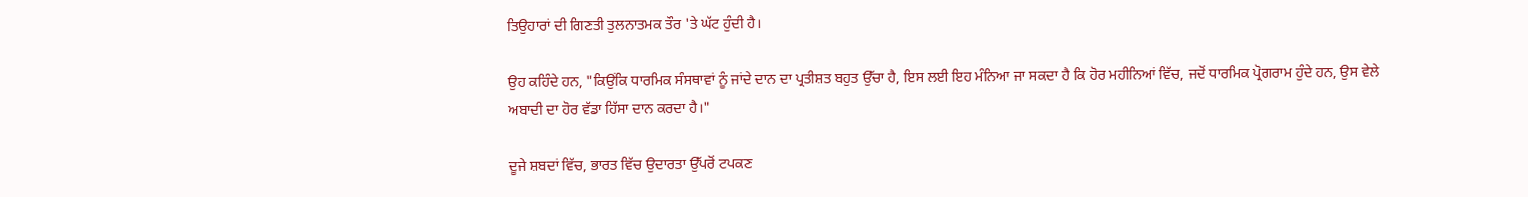ਤਿਉਹਾਰਾਂ ਦੀ ਗਿਣਤੀ ਤੁਲਨਾਤਮਕ ਤੌਰ 'ਤੇ ਘੱਟ ਹੁੰਦੀ ਹੈ।

ਉਹ ਕਹਿੰਦੇ ਹਨ, "ਕਿਉਂਕਿ ਧਾਰਮਿਕ ਸੰਸਥਾਵਾਂ ਨੂੰ ਜਾਂਦੇ ਦਾਨ ਦਾ ਪ੍ਰਤੀਸ਼ਤ ਬਹੁਤ ਉੱਚਾ ਹੈ, ਇਸ ਲਈ ਇਹ ਮੰਨਿਆ ਜਾ ਸਕਦਾ ਹੈ ਕਿ ਹੋਰ ਮਹੀਨਿਆਂ ਵਿੱਚ, ਜਦੋਂ ਧਾਰਮਿਕ ਪ੍ਰੋਗਰਾਮ ਹੁੰਦੇ ਹਨ, ਉਸ ਵੇਲੇ ਅਬਾਦੀ ਦਾ ਹੋਰ ਵੱਡਾ ਹਿੱਸਾ ਦਾਨ ਕਰਦਾ ਹੈ।"

ਦੂਜੇ ਸ਼ਬਦਾਂ ਵਿੱਚ, ਭਾਰਤ ਵਿੱਚ ਉਦਾਰਤਾ ਉੱਪਰੋਂ ਟਪਕਣ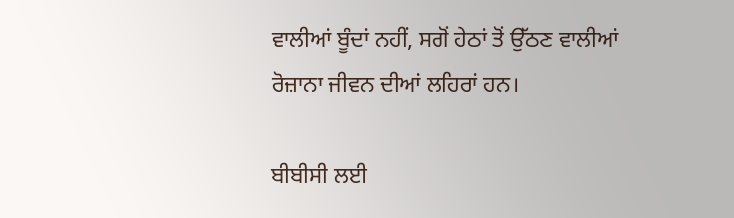ਵਾਲੀਆਂ ਬੂੰਦਾਂ ਨਹੀਂ, ਸਗੋਂ ਹੇਠਾਂ ਤੋਂ ਉੱਠਣ ਵਾਲੀਆਂ ਰੋਜ਼ਾਨਾ ਜੀਵਨ ਦੀਆਂ ਲਹਿਰਾਂ ਹਨ।

ਬੀਬੀਸੀ ਲਈ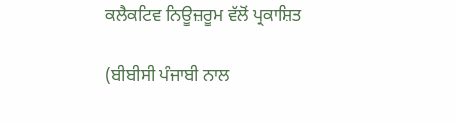ਕਲੈਕਟਿਵ ਨਿਊਜ਼ਰੂਮ ਵੱਲੋਂ ਪ੍ਰਕਾਸ਼ਿਤ

(ਬੀਬੀਸੀ ਪੰਜਾਬੀ ਨਾਲ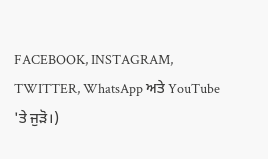FACEBOOK, INSTAGRAM, TWITTER, WhatsApp ਅਤੇ YouTube 'ਤੇ ਜੁੜੋ।)